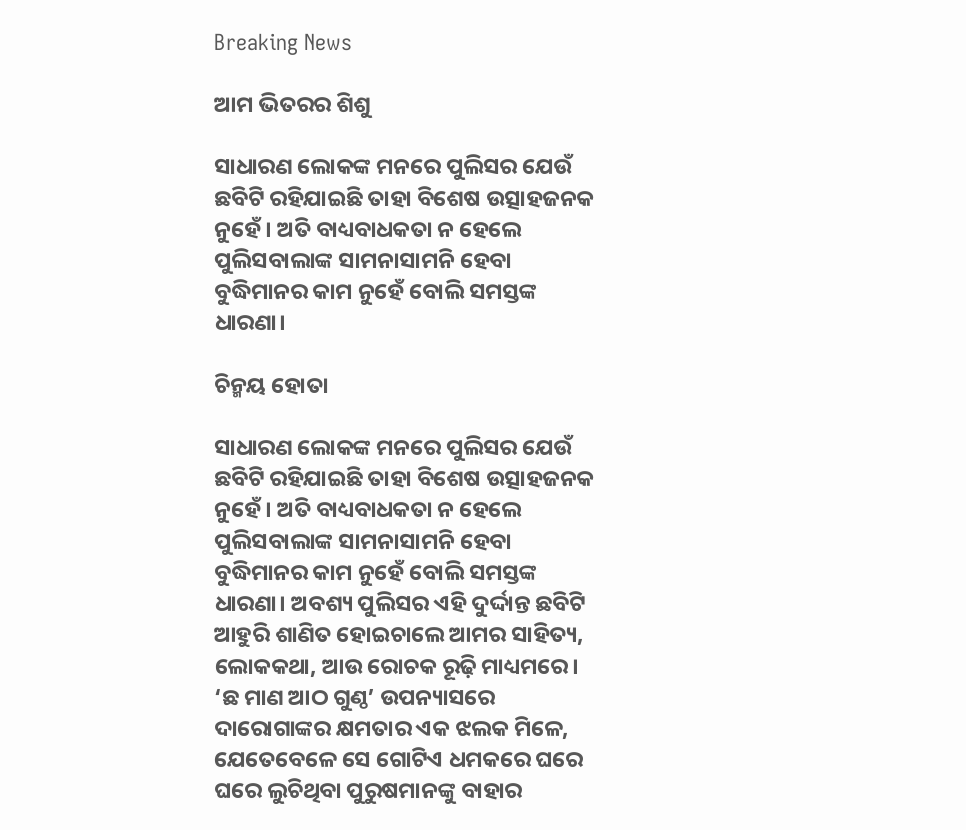Breaking News

ଆମ ଭିତରର ଶିଶୁ

ସାଧାରଣ ଲୋକଙ୍କ ମନରେ ପୁଲିସର ଯେଉଁ ଛବିଟି ରହିଯାଇଛି ତାହା ବିଶେଷ ଉତ୍ସାହଜନକ ନୁହେଁ। ଅତି ବାଧ୍ୟବାଧକତା ନ ହେଲେ ପୁଲିସବାଲାଙ୍କ ସାମନାସାମନି ହେବା ବୁଦ୍ଧିମାନର କାମ ନୁହେଁ ବୋଲି ସମସ୍ତଙ୍କ ଧାରଣା।

ଚିନ୍ମୟ ହୋତା

ସାଧାରଣ ଲୋକଙ୍କ ମନରେ ପୁଲିସର ଯେଉଁ ଛବିଟି ରହିଯାଇଛି ତାହା ବିଶେଷ ଉତ୍ସାହଜନକ ନୁହେଁ। ଅତି ବାଧ୍ୟବାଧକତା ନ ହେଲେ ପୁଲିସବାଲାଙ୍କ ସାମନାସାମନି ହେବା ବୁଦ୍ଧିମାନର କାମ ନୁହେଁ ବୋଲି ସମସ୍ତଙ୍କ ଧାରଣା। ଅବଶ୍ୟ ପୁଲିସର ଏହି ଦୁର୍ଦ୍ଦାନ୍ତ ଛବିଟି ଆହୁରି ଶାଣିତ ହୋଇଚାଲେ ଆମର ସାହିତ୍ୟ, ଲୋକକଥା, ଆଉ ରୋଚକ ରୂଢ଼ି ମାଧ୍ୟମରେ। ‘ଛ ମାଣ ଆଠ ଗୁଣ୍ଠ’ ଉପନ୍ୟାସରେ ଦାରୋଗାଙ୍କର କ୍ଷମତାର ଏକ ଝଲକ ମିଳେ, ଯେତେବେଳେ ସେ ଗୋଟିଏ ଧମକରେ ଘରେ ଘରେ ଲୁଚିଥିବା ପୁରୁଷମାନଙ୍କୁ ବାହାର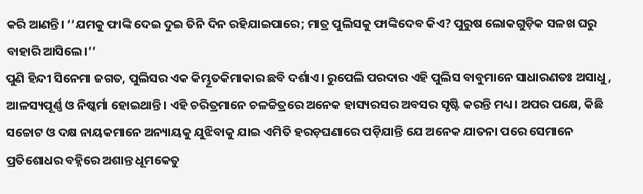କରି ଆଣନ୍ତି। ‘‘ଯମକୁ ଫାଙ୍କି ଦେଇ ଦୁଇ ତିନି ଦିନ ରହିଯାଇପାରେ; ମାତ୍ର ପୁଲିସକୁ ଫାଙ୍କିଦେବ କିଏ? ପୁରୁଷ ଲୋକଗୁଡ଼ିକ ସଳଖ ଘରୁ ବାହାରି ଆସିଲେ।’’
ପୁଣି ହିନ୍ଦୀ ସିନେମା ଜଗତ, ପୁଲିସର ଏକ କିମ୍ଭୂତକିମାକାର ଛବି ଦର୍ଶାଏ। ରୁପେଲି ପରଦାର ଏହି ପୁଲିସ ବାବୁମାନେ ସାଧାରଣତଃ ଅସାଧୁ, ଆଳସ୍ୟପୂର୍ଣ୍ଣ ଓ ନିଷ୍କର୍ମା ହୋଇଥାନ୍ତି। ଏହି ଚରିତ୍ରମାନେ ଚଳଚ୍ଚିତ୍ରରେ ଅନେକ ହାସ୍ୟରସର ଅବସର ସୃଷ୍ଟି କରନ୍ତି ମଧ୍ୟ। ଅପର ପକ୍ଷେ, କିଛି ସଚ୍ଚୋଟ ଓ ଦକ୍ଷ ନାୟକମାନେ ଅନ୍ୟାୟକୁ ଯୁଝିବାକୁ ଯାଇ ଏମିତି ହରଡ଼ଘଣାରେ ପଡ଼ିଯାନ୍ତି ଯେ ଅନେକ ଯାତନା ପରେ ସେମାନେ ପ୍ରତିଶୋଧର ବହ୍ନିରେ ଅଶାନ୍ତ ଧୂମକେତୁ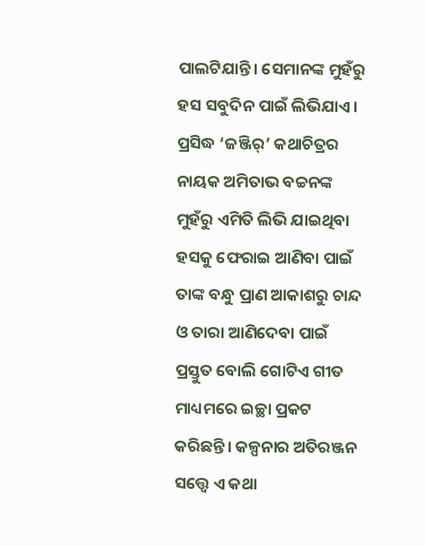ପାଲଟିଯାନ୍ତି। ସେମାନଙ୍କ ମୁହଁରୁ ହସ ସବୁଦିନ ପାଇଁ ଲିଭିଯାଏ। ପ୍ରସିଦ୍ଧ ‘ଜଞ୍ଜିର୍’ କଥାଚିତ୍ରର ନାୟକ ଅମିତାଭ ବଚ୍ଚନଙ୍କ ମୁହଁରୁ ଏମିତି ଲିଭି ଯାଇଥିବା ହସକୁ ଫେରାଇ ଆଣିବା ପାଇଁ ତାଙ୍କ ବନ୍ଧୁ ପ୍ରାଣ ଆକାଶରୁ ଚାନ୍ଦ ଓ ତାରା ଆଣିଦେବା ପାଇଁ ପ୍ରସ୍ତୁତ ବୋଲି ଗୋଟିଏ ଗୀତ ମାଧ୍ୟମରେ ଇଚ୍ଛା ପ୍ରକଟ କରିଛନ୍ତି। କଳ୍ପନାର ଅତିରଞ୍ଜନ ସତ୍ତ୍ୱେ ଏ କଥା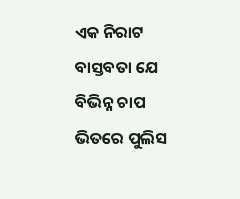ଏକ ନିରାଟ ବାସ୍ତବତା ଯେ ବିଭିନ୍ନ ଚାପ ଭିତରେ ପୁଲିସ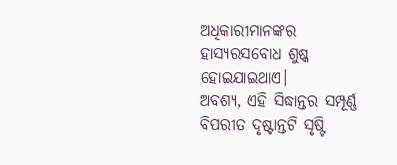ଅଧିକାରୀମାନଙ୍କର ହାସ୍ୟରସବୋଧ ଶୁଷ୍କ ହୋଇଯାଇଥାଏ।
ଅବଶ୍ୟ, ଏହି ସିଦ୍ଧାନ୍ତର ସମ୍ପୂର୍ଣ୍ଣ ବିପରୀତ ଦୃଷ୍ଟାନ୍ତଟି ସୃଷ୍ଟି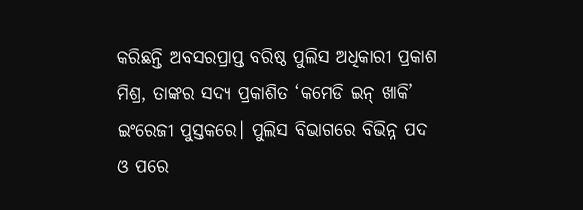କରିଛନ୍ତି ଅବସରପ୍ରାପ୍ତ ବରିଷ୍ଠ ପୁଲିସ ଅଧିକାରୀ ପ୍ରକାଶ ମିଶ୍ର, ତାଙ୍କର ସଦ୍ୟ ପ୍ରକାଶିତ ‘କମେଡି ଇନ୍ ଖାକି’ ଇଂରେଜୀ ପୁସ୍ତକରେ। ପୁଲିସ ବିଭାଗରେ ବିଭିନ୍ନ ପଦ ଓ ପରେ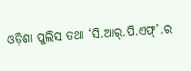ଓଡ଼ିଶା ପୁଲିସ ତଥା ‘ସି.ଆର୍.ପି.ଏଫ୍’.ର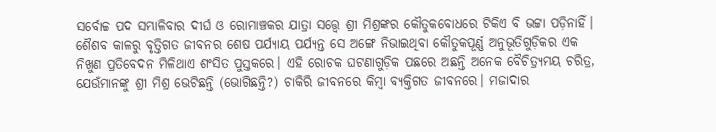ସର୍ବୋଚ୍ଚ ପଦ ସମ୍ଭାଳିବାର ଦୀର୍ଘ ଓ ରୋମାଞ୍ଚକର ଯାତ୍ରା ସତ୍ତ୍ୱେ ଶ୍ରୀ ମିଶ୍ରଙ୍କର କୌତୁକବୋଧରେ ଟିକିଏ ବି ଭଟ୍ଟା ପଡ଼ିନାହିଁ। ଶୈଶବ କାଳରୁ ବୃତ୍ତିଗତ ଜୀବନର ଶେଷ ପର୍ଯ୍ୟାୟ ପର୍ଯ୍ୟନ୍ତ ସେ ଅଙ୍ଗେ ନିଭାଇଥିବା କୌତୁକପୂର୍ଣ୍ଣ ଅନୁଭୂତିଗୁଡ଼ିକର ଏକ ନିଖୁଣ ପ୍ରତିବେଦନ ମିଳିଥାଏ ଶଂସିତ ପୁସ୍ତକରେ। ଏହି ରୋଚକ ଘଟଣାଗୁଡ଼ିକ ପଛରେ ଅଛନ୍ତି ଅନେକ ବୈଚିତ୍ର୍ୟମୟ ଚରିତ୍ର, ଯେଉଁମାନଙ୍କୁ ଶ୍ରୀ ମିଶ୍ର ଭେଟିଛନ୍ତି (ଭୋଗିଛନ୍ତି?) ଚାକିରି ଜୀବନରେ କିମ୍ବା ବ୍ୟକ୍ତିଗତ ଜୀବନରେ। ମଜାଦାର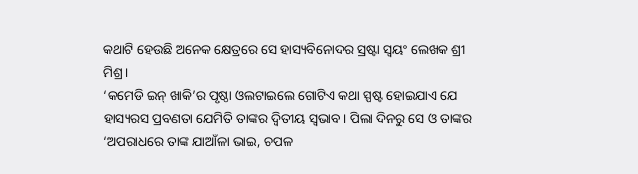କଥାଟି ହେଉଛି ଅନେକ କ୍ଷେତ୍ରରେ ସେ ହାସ୍ୟବିନୋଦର ସ୍ରଷ୍ଟା ସ୍ୱୟଂ ଲେଖକ ଶ୍ରୀ ମିଶ୍ର।
‘କମେଡି ଇନ୍ ଖାକି’ର ପୃଷ୍ଠା ଓଲଟାଇଲେ ଗୋଟିଏ କଥା ସ୍ପଷ୍ଟ ହୋଇଯାଏ ଯେ ହାସ୍ୟରସ ପ୍ରବଣତା ଯେମିତି ତାଙ୍କର ଦ୍ବିତୀୟ ସ୍ବଭାବ। ପିଲା ଦିନରୁ ସେ ଓ ତାଙ୍କର ‘ଅପରାଧରେ ତାଙ୍କ ଯାଆଁଳା ଭାଇ, ଚପଳ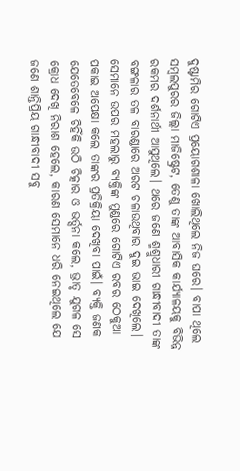ଦୁଷ୍ଟାମିର ଗୋଟିଏ ପ୍ରୟୋଗଶାଳା ଖୋଲିଥିଲେ ନିଜ ଘରେ। ବାପା ଥିଲେ ସମ୍ବଲପୁରର ଜିଲ୍ଲା ମାଜିଷ୍ଟ୍ରେଟ, ତେଣୁ ତାଙ୍କ ଆବାସିକ କାର୍ଯ୍ୟାଳୟକୁ ବିଭିନ୍ନ ରକମର ଦର୍ଶନାର୍ଥୀ ଆସୁଥିଲେ। ଥରେ ଜଣେ ଶ୍ମଶ୍ରୁଧାରୀ ଗାନ୍ଧୀବାଦୀ ତାଙ୍କ ବଙ୍ଗଳାର ତଳ ବାରଣ୍ଡାରେ ଅରଟ ଚଳାଉଥିବାର ଦୁଇ ଭାଇ ଦେଖିଲେ। ସେମାନେ ଉପର ମହଲାରୁ ବ୍ୟକ୍ତିଙ୍କ ମୁଣ୍ଡରେ ଗୋଟିଏ ରବର ଠେକୁଆ ପକାଇ ଅପେକ୍ଷା କଲେ ତାଙ୍କର ପ୍ରତିକ୍ରିୟା ଦେଖିବା ପାଇଁ। ବ୍ୟକ୍ତି ଜଣକ ଯେତେବେଳେ ଚିହିଁକି ଉଠି ଚିତ୍କାର ଓ ଭର୍ତ୍ସନା କଲେ, ଭ୍ରାତୃ ଯୁଗଳ ସେ କ୍ରୋଧ ଦେଖି ନିରାଶ ହେଲେ, କାରଣ ସେମାନେ ଧରି ନେଇଥିଲେ ଯେ ଜଣେ ଶାନ୍ତିପ୍ରିୟ ଗାନ୍ଧୀବାଦୀ ସବୁ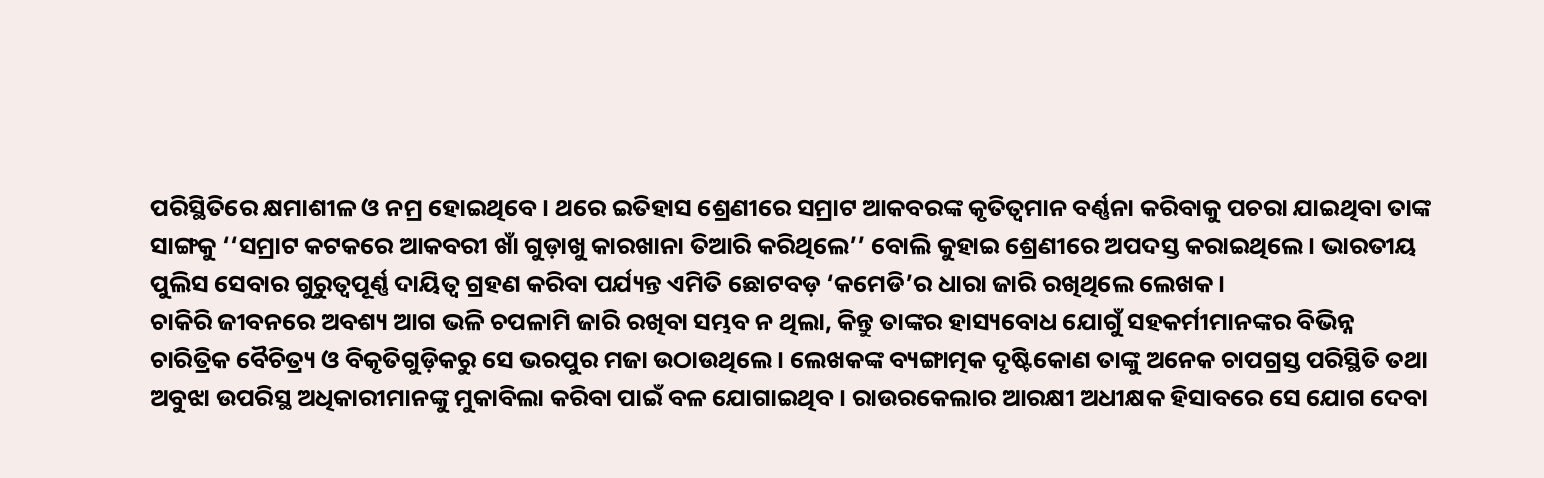ପରିସ୍ଥିତିରେ କ୍ଷମାଶୀଳ ଓ ନମ୍ର ହୋଇଥିବେ। ଥରେ ଇତିହାସ ଶ୍ରେଣୀରେ ସମ୍ରାଟ ଆକବରଙ୍କ କୃତିତ୍ୱମାନ ବର୍ଣ୍ଣନା କରିବାକୁ ପଚରା ଯାଇଥିବା ତାଙ୍କ ସାଙ୍ଗକୁ ‘‘ସମ୍ରାଟ କଟକରେ ଆକବରୀ ଖାଁ ଗୁଡ଼ାଖୁ କାରଖାନା ତିଆରି କରିଥିଲେ’’ ବୋଲି କୁହାଇ ଶ୍ରେଣୀରେ ଅପଦସ୍ତ କରାଇଥିଲେ। ଭାରତୀୟ ପୁଲିସ ସେବାର ଗୁରୁତ୍ୱପୂର୍ଣ୍ଣ ଦାୟିତ୍ୱ ଗ୍ରହଣ କରିବା ପର୍ଯ୍ୟନ୍ତ ଏମିତି ଛୋଟବଡ଼ ‘କମେଡି’ର ଧାରା ଜାରି ରଖିଥିଲେ ଲେଖକ।
ଚାକିରି ଜୀବନରେ ଅବଶ୍ୟ ଆଗ ଭଳି ଚପଳାମି ଜାରି ରଖିବା ସମ୍ଭବ ନ ଥିଲା, କିନ୍ତୁ ତାଙ୍କର ହାସ୍ୟବୋଧ ଯୋଗୁଁ ସହକର୍ମୀମାନଙ୍କର ବିଭିନ୍ନ ଚାରିତ୍ରିକ ବୈଚିତ୍ର୍ୟ ଓ ବିକୃତିଗୁଡ଼ିକରୁ ସେ ଭରପୁର ମଜା ଉଠାଉଥିଲେ। ଲେଖକଙ୍କ ବ୍ୟଙ୍ଗାତ୍ମକ ଦୃଷ୍ଟିକୋଣ ତାଙ୍କୁ ଅନେକ ଚାପଗ୍ରସ୍ତ ପରିସ୍ଥିତି ତଥା ଅବୁଝା ଉପରିସ୍ଥ ଅଧିକାରୀମାନଙ୍କୁ ମୁକାବିଲା କରିବା ପାଇଁ ବଳ ଯୋଗାଇଥିବ। ରାଉରକେଲାର ଆରକ୍ଷୀ ଅଧୀକ୍ଷକ ହିସାବରେ ସେ ଯୋଗ ଦେବା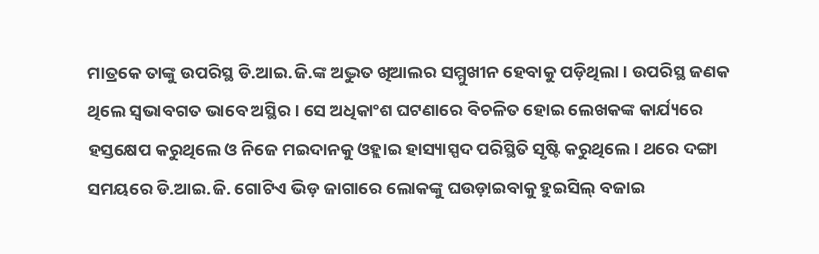ମାତ୍ରକେ ତାଙ୍କୁ ଉପରିସ୍ଥ ଡି.ଆଇ.ଜି.ଙ୍କ ଅଦ୍ଭୁତ ଖିଆଲର ସମ୍ମୁଖୀନ ହେବାକୁ ପଡ଼ିଥିଲା। ଉପରିସ୍ଥ ଜଣକ ଥିଲେ ସ୍ବଭାବଗତ ଭାବେ ଅସ୍ଥିର। ସେ ଅଧିକାଂଶ ଘଟଣାରେ ବିଚଳିତ ହୋଇ ଲେଖକଙ୍କ କାର୍ଯ୍ୟରେ ହସ୍ତକ୍ଷେପ କରୁଥିଲେ ଓ ନିଜେ ମଇଦାନକୁ ଓହ୍ଲାଇ ହାସ୍ୟାସ୍ପଦ ପରିସ୍ଥିତି ସୃଷ୍ଟି କରୁଥିଲେ। ଥରେ ଦଙ୍ଗା ସମୟରେ ଡି.ଆଇ.ଜି. ଗୋଟିଏ ଭିଡ଼ ଜାଗାରେ ଲୋକଙ୍କୁ ଘଉଡ଼ାଇବାକୁ ହୁଇସିଲ୍ ବଜାଇ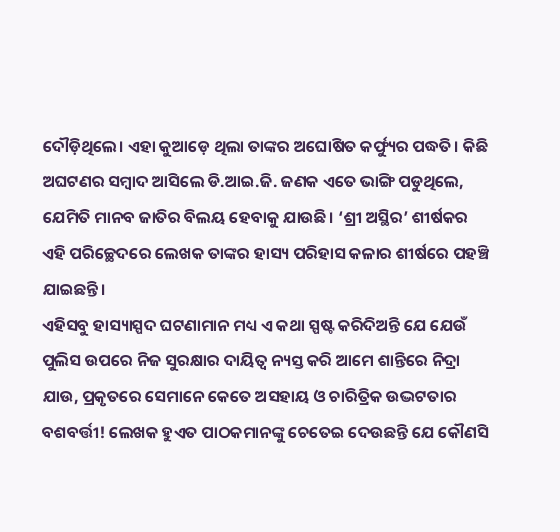ଦୌଡ଼ିଥିଲେ। ଏହା କୁଆଡ଼େ ଥିଲା ତାଙ୍କର ଅଘୋଷିତ କର୍ଫ୍ୟୁର ପଦ୍ଧତି। କିଛି ଅଘଟଣର ସମ୍ବାଦ ଆସିଲେ ଡି.ଆଇ.ଜି. ଜଣକ ଏତେ ଭାଙ୍ଗି ପଡୁଥିଲେ, ଯେମିତି ମାନବ ଜାତିର ବିଲୟ ହେବାକୁ ଯାଉଛି। ‘ଶ୍ରୀ ଅସ୍ଥିର’ ଶୀର୍ଷକର ଏହି ପରିଚ୍ଛେଦରେ ଲେଖକ ତାଙ୍କର ହାସ୍ୟ ପରିହାସ କଳାର ଶୀର୍ଷରେ ପହଞ୍ଚି ଯାଇଛନ୍ତି।
ଏହିସବୁ ହାସ୍ୟାସ୍ପଦ ଘଟଣାମାନ ମଧ୍ୟ ଏ କଥା ସ୍ପଷ୍ଟ କରିଦିଅନ୍ତି ଯେ ଯେଉଁ ପୁଲିସ ଉପରେ ନିଜ ସୁରକ୍ଷାର ଦାୟିତ୍ୱ ନ୍ୟସ୍ତ କରି ଆମେ ଶାନ୍ତିରେ ନିଦ୍ରା ଯାଉ, ପ୍ରକୃତରେ ସେମାନେ କେତେ ଅସହାୟ ଓ ଚାରିତ୍ରିକ ଉଦ୍ଭଟତାର ବଶବର୍ତ୍ତୀ! ଲେଖକ ହୁଏତ ପାଠକମାନଙ୍କୁ ଚେତେଇ ଦେଉଛନ୍ତି ଯେ କୌଣସି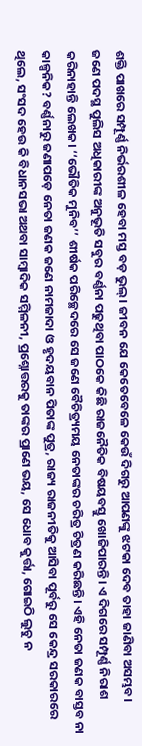ଶକ୍ତି ପାଖରେ ସମ୍ପୂର୍ଣ୍ଣ ନିର୍ଭରଶୀଳ ହେବା ମସ୍ତ ବଡ଼ ଭୁଲ୍‌। ଜୀବନ ଯେ କେତେବେଳେ କେଉଁ ଦିଗରୁ ଆପଣଙ୍କୁ ଝଟକା ଦେବ ତାହା ଜାଣିବା ଅସମ୍ଭବ।
ଜଣେ ପଦସ୍ଥ ପୁଲିସ ଅଧିକାରୀଙ୍କ ଅନୁଭୂତି ସବୁର ବର୍ଣ୍ଣନା ପଢୁଥିବା ପାଠକେ କିଛି ରାଜନୈତିକ ବିଷୟବସ୍ତୁ ଖୋଜିପାରନ୍ତି। ଏ ଦିଗରେ ସମ୍ପୂର୍ଣ୍ଣ ନିରାଶ କରିନାହାନ୍ତି ଲେଖକ। ‘‘ଭୌତିକ ମୁନିବ’’ ଶୀର୍ଷକ ପରିଚ୍ଛେଦରେ ସେ ଜଣେ ବୈଚିତ୍ର୍ୟମୟ ନେତାଙ୍କର ଚରିତ୍ର ଚିତ୍ରଣ କରିଛନ୍ତି। ଏହି ନେତା ଜଣକ ବାସ୍ତବ ନା କାଳ୍ପନିକ? ବର୍ଣ୍ଣନାରୁ ଜଣାପଡ଼େ ନେତା ଜଣକ ଜଣେ ନାମଜାଦା ଓ ହୃଦୟବାନ ପିତାଙ୍କ ପୁତ୍ର, ରାଜ୍ୟ ରାଜନୀତିକୁ ଆସିବା ପୂର୍ବରୁ ସେ କେନ୍ଦ୍ର ସରକାରରେ ଥିଲେ, ସଂସଦ ହେଉ କି ବିଧାନସଭା ଅଥବା ସାମ୍ବାଦିକ ସମ୍ମିଳନୀ, ପ୍ରଶ୍ନୋତ୍ତରକୁ ତାଙ୍କର ପ୍ରାଣେ ଭୟ, ସେ ଧୋବ କୁର୍ତ୍ତା, ଗୋଇଠି ଲୁଚୁ ନ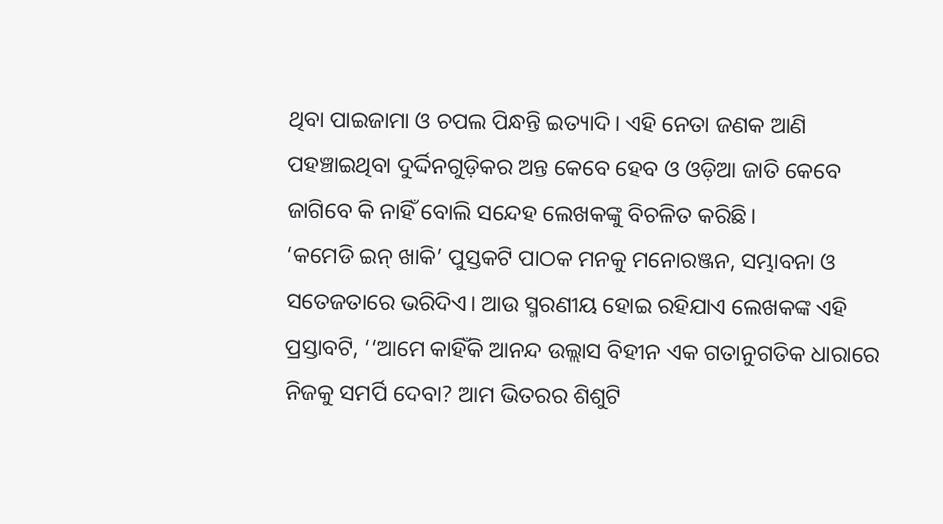ଥିବା ପାଇଜାମା ଓ ଚପଲ ପିନ୍ଧନ୍ତି ଇତ୍ୟାଦି। ଏହି ନେତା ଜଣକ ଆଣି ପହଞ୍ଚାଇଥିବା ଦୁର୍ଦ୍ଦିନଗୁଡ଼ିକର ଅନ୍ତ କେବେ ହେବ ଓ ଓଡ଼ିଆ ଜାତି କେବେ ଜାଗିବେ କି ନାହିଁ ବୋଲି ସନ୍ଦେହ ଲେଖକଙ୍କୁ ବିଚଳିତ କରିଛି।
‘କମେଡି ଇନ୍ ଖାକି’ ପୁସ୍ତକଟି ପାଠକ ମନକୁ ମନୋରଞ୍ଜନ, ସମ୍ଭାବନା ଓ ସତେଜତାରେ ଭରିଦିଏ। ଆଉ ସ୍ମରଣୀୟ ହୋଇ ରହିଯାଏ ଲେଖକଙ୍କ ଏହି ପ୍ରସ୍ତାବଟି, ‘‘ଆମେ କାହିଁକି ଆନନ୍ଦ ଉଲ୍ଲାସ ବିହୀନ ଏକ ଗତାନୁଗତିକ ଧାରାରେ ନିଜକୁ ସମର୍ପି ଦେବା? ଆମ ଭିତରର ଶିଶୁଟି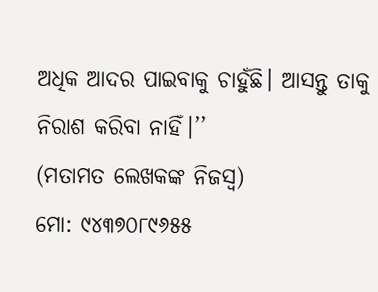ଅଧିକ ଆଦର ପାଇବାକୁ ଚାହୁଁଛି। ଆସନ୍ତୁ ତାକୁ ନିରାଶ କରିବା ନାହିଁ।’’
(ମତାମତ ଲେଖକଙ୍କ ନିଜସ୍ବ)
ମୋ: ୯୪୩୭୦୮୯୬୫୫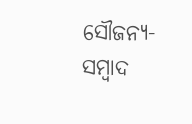ସୌଜନ୍ୟ-ସମ୍ୱାଦ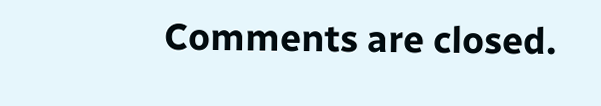Comments are closed.